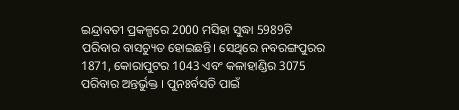ଇନ୍ଦ୍ରାବତୀ ପ୍ରକଳ୍ପରେ 2000 ମସିହା ସୁଦ୍ଧା 5989ଟି ପରିବାର ବାସଚ୍ୟୁତ ହୋଇଛନ୍ତି। ସେଥିରେ ନବରଙ୍ଗପୁରର 1871, କୋରାପୁଟର 1043 ଏବଂ କଳାହାଣ୍ଡିର 3075 ପରିବାର ଅନ୍ତର୍ଭୁକ୍ତ । ପୁନଃର୍ବସତି ପାଇଁ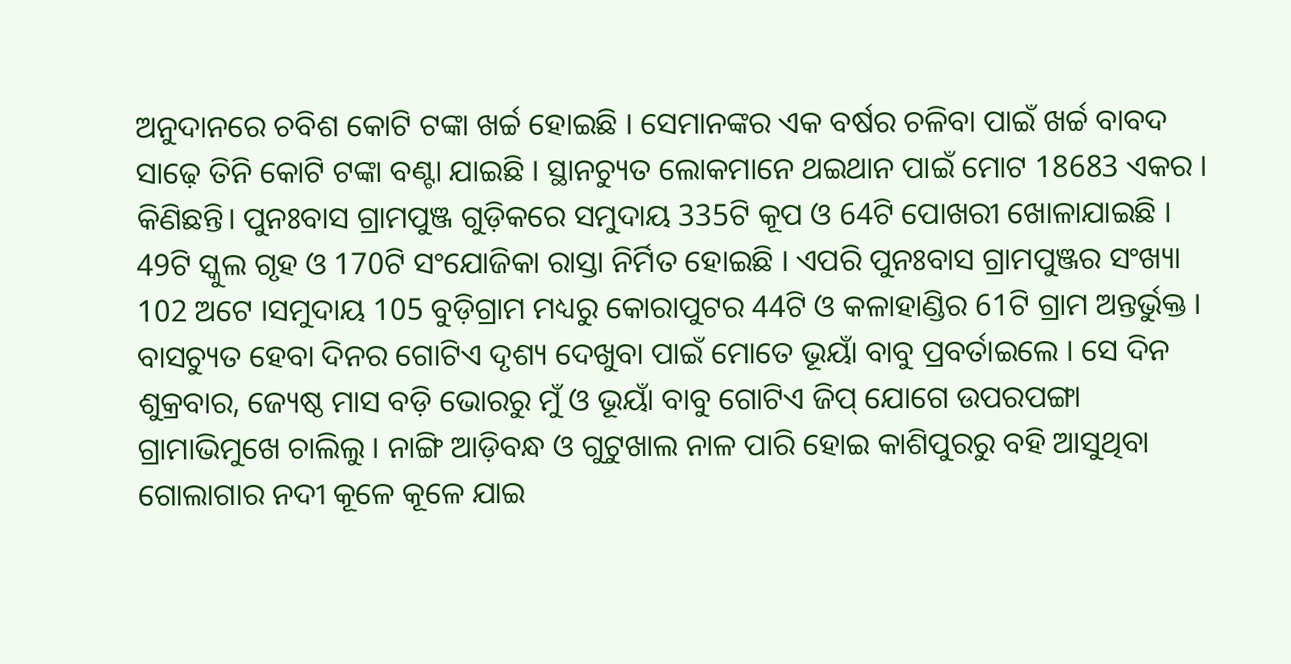ଅନୁଦାନରେ ଚବିଶ କୋଟି ଟଙ୍କା ଖର୍ଚ୍ଚ ହୋଇଛି । ସେମାନଙ୍କର ଏକ ବର୍ଷର ଚଳିବା ପାଇଁ ଖର୍ଚ୍ଚ ବାବଦ ସାଢ଼େ ତିନି କୋଟି ଟଙ୍କା ବଣ୍ଟା ଯାଇଛି । ସ୍ଥାନଚ୍ୟୁତ ଲୋକମାନେ ଥଇଥାନ ପାଇଁ ମୋଟ 18683 ଏକର । କିଣିଛନ୍ତି। ପୁନଃବାସ ଗ୍ରାମପୁଞ୍ଜ ଗୁଡ଼ିକରେ ସମୁଦାୟ 335ଟି କୂପ ଓ 64ଟି ପୋଖରୀ ଖୋଳାଯାଇଛି । 49ଟି ସ୍କୁଲ ଗୃହ ଓ 170ଟି ସଂଯୋଜିକା ରାସ୍ତା ନିର୍ମିତ ହୋଇଛି । ଏପରି ପୁନଃବାସ ଗ୍ରାମପୁଞ୍ଜର ସଂଖ୍ୟା 102 ଅଟେ ।ସମୁଦାୟ 105 ବୁଡ଼ିଗ୍ରାମ ମଧ୍ୟରୁ କୋରାପୁଟର 44ଟି ଓ କଳାହାଣ୍ଡିର 61ଟି ଗ୍ରାମ ଅନ୍ତର୍ଭୁକ୍ତ ।
ବାସଚ୍ୟୁତ ହେବା ଦିନର ଗୋଟିଏ ଦୃଶ୍ୟ ଦେଖୁବା ପାଇଁ ମୋତେ ଭୂୟାଁ ବାବୁ ପ୍ରବର୍ତାଇଲେ । ସେ ଦିନ ଶୁକ୍ରବାର, ଜ୍ୟେଷ୍ଠ ମାସ ବଡ଼ି ଭୋରରୁ ମୁଁ ଓ ଭୂୟାଁ ବାବୁ ଗୋଟିଏ ଜିପ୍ ଯୋଗେ ଉପରପଙ୍ଗା ଗ୍ରାମାଭିମୁଖେ ଚାଲିଲୁ । ନାଙ୍ଗି ଆଡ଼ିବନ୍ଧ ଓ ଗୁଟୁଖାଲ ନାଳ ପାରି ହୋଇ କାଶିପୁରରୁ ବହି ଆସୁଥିବା ଗୋଲାଗାର ନଦୀ କୂଳେ କୂଳେ ଯାଇ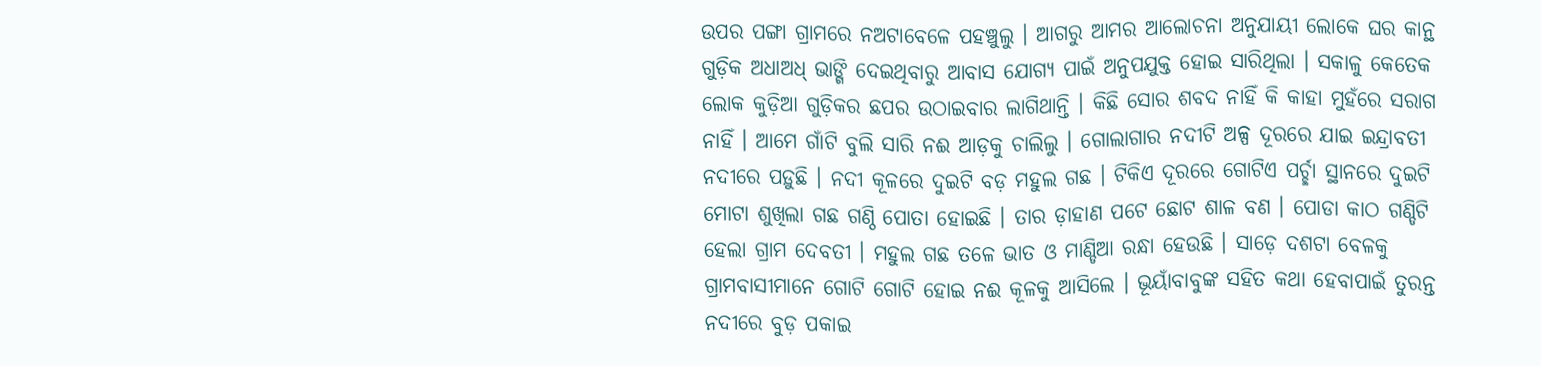ଉପର ପଙ୍ଗା ଗ୍ରାମରେ ନଅଟାବେଳେ ପହଞ୍ଚୁଲୁ । ଆଗରୁ ଆମର ଆଲୋଚନା ଅନୁଯାୟୀ ଲୋକେ ଘର କାନ୍ଥ ଗୁଡ଼ିକ ଅଧାଅଧ୍ ଭାଙ୍ଗି ଦେଇଥିବାରୁ ଆବାସ ଯୋଗ୍ୟ ପାଇଁ ଅନୁପଯୁକ୍ତ ହୋଇ ସାରିଥିଲା । ସକାଳୁ କେତେକ ଲୋକ କୁଡ଼ିଆ ଗୁଡ଼ିକର ଛପର ଉଠାଇବାର ଲାଗିଥାନ୍ତି । କିଛି ସୋର ଶବଦ ନାହିଁ କି କାହା ମୁହଁରେ ସରାଗ ନାହିଁ । ଆମେ ଗାଁଟି ବୁଲି ସାରି ନଈ ଆଡ଼କୁ ଚାଲିଲୁ । ଗୋଲାଗାର ନଦୀଟି ଅଳ୍ପ ଦୂରରେ ଯାଇ ଇନ୍ଦ୍ରାବତୀ ନଦୀରେ ପଡ଼ୁଛି । ନଦୀ କୂଳରେ ଦୁଇଟି ବଡ଼ ମହୁଲ ଗଛ । ଟିକିଏ ଦୂରରେ ଗୋଟିଏ ପର୍ଚ୍ଛା ସ୍ଥାନରେ ଦୁଇଟି ମୋଟା ଶୁଖିଲା ଗଛ ଗଣ୍ଠି ପୋତା ହୋଇଛି । ତାର ଡ଼ାହାଣ ପଟେ ଛୋଟ ଶାଳ ବଣ । ପୋଡା କାଠ ଗଣ୍ଡିଟି ହେଲା ଗ୍ରାମ ଦେବତୀ । ମହୁଲ ଗଛ ତଳେ ଭାତ ଓ ମାଣ୍ଡିଆ ରନ୍ଧା ହେଉଛି । ସାଡ଼େ ଦଶଟା ବେଳକୁ ଗ୍ରାମବାସୀମାନେ ଗୋଟି ଗୋଟି ହୋଇ ନଈ କୂଳକୁ ଆସିଲେ । ଭୂୟାଁବାବୁଙ୍କ ସହିତ କଥା ହେବାପାଇଁ ତୁରନ୍ତ ନଦୀରେ ବୁଡ଼ ପକାଇ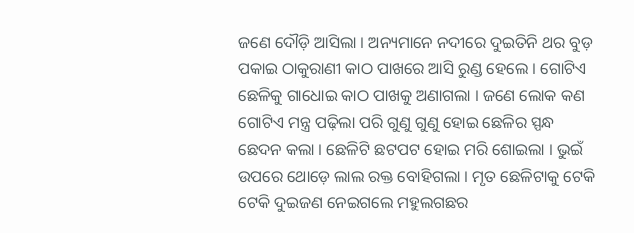ଜଣେ ଦୌଡ଼ି ଆସିଲା । ଅନ୍ୟମାନେ ନଦୀରେ ଦୁଇତିନି ଥର ବୁଡ଼ ପକାଇ ଠାକୁରାଣୀ କାଠ ପାଖରେ ଆସି ରୁଣ୍ଡ ହେଲେ । ଗୋଟିଏ ଛେଳିକୁ ଗାଧୋଇ କାଠ ପାଖକୁ ଅଣାଗଲା । ଜଣେ ଲୋକ କଣ ଗୋଟିଏ ମନ୍ତ୍ର ପଢ଼ିଲା ପରି ଗୁଣୁ ଗୁଣୁ ହୋଇ ଛେଳିର ସ୍ପନ୍ଧ ଛେଦନ କଲା । ଛେଳିଟି ଛଟପଟ ହୋଇ ମରି ଶୋଇଲା । ଭୁଇଁ ଉପରେ ଥୋଡ଼େ ଲାଲ ରକ୍ତ ବୋହିଗଲା । ମୃତ ଛେଳିଟାକୁ ଟେକି ଟେକି ଦୁଇଜଣ ନେଇଗଲେ ମହୁଲଗଛର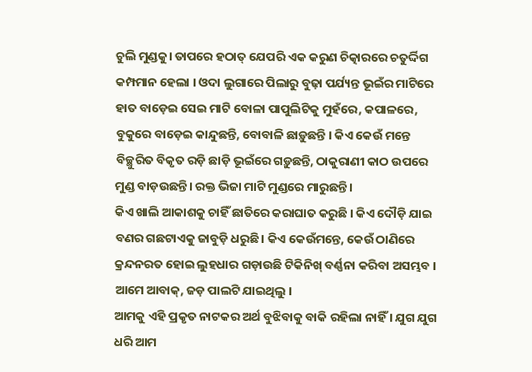ଚୁଲି ମୁଣ୍ଡକୁ। ତାପରେ ହଠାତ୍ ଯେପରି ଏକ କରୁଣ ଚିତ୍କାରରେ ଚତୁର୍ଦ୍ଦିଗ କମ୍ପମାନ ହେଲା । ଓଦା ଲୁଗାରେ ପିଲାରୁ ବୁଢ଼ା ପର୍ଯ୍ୟନ୍ତ ଭୂଇଁର ମାଟିରେ ହାତ ବାଡ଼େଇ ସେଇ ମାଟି ବୋଳା ପାପୁଲିଟିକୁ ମୁହଁରେ, କପାଳରେ, ବୁକୁରେ ବାଡ଼େଇ କାନ୍ଦୁଛନ୍ତି, ବୋବାଳି ଛାଡ଼ୁଛନ୍ତି । କିଏ କେଉଁ ମନ୍ତେ ବିଚ୍ଛୁରିତ ବିକୃତ ରଡ଼ି ଛାଡ଼ି ଭୂଇଁରେ ଗଡ଼ୁଛନ୍ତି, ଠାକୁରାଣୀ କାଠ ଉପରେ ମୁଣ୍ଡ ବାଡ଼ଉଛନ୍ତି। ରକ୍ତ ଭିଜା ମାଟି ମୁଣ୍ଡରେ ମାରୁଛନ୍ତି ।
କିଏ ଖାଲି ଆକାଶକୁ ଚାହିଁ ଛାତିରେ କରାଘାତ କରୁଛି । କିଏ ଦୌଡ଼ି ଯାଇ ବଣର ଗଛଟାଏକୁ ଜାବୁଡ଼ି ଧରୁଛି। କିଏ କେଉଁମନ୍ତେ, କେଉଁ ଠାଣିରେ କ୍ରନ୍ଦନରତ ହୋଇ ଲୁହଧାର ଗଡ଼ାଉଛି ଟିକିନିଖ୍ ବର୍ଣ୍ଣନା କରିବା ଅସମ୍ଭବ । ଆମେ ଆବାକ୍, ଜଡ଼ ପାଲଟି ଯାଇଥିଲୁ ।
ଆମକୁ ଏହି ପ୍ରକୃତ ନାଟକର ଅର୍ଥ ବୁଝିବାକୁ ବାକି ରହିଲା ନାହିଁ । ଯୁଗ ଯୁଗ ଧରି ଆମ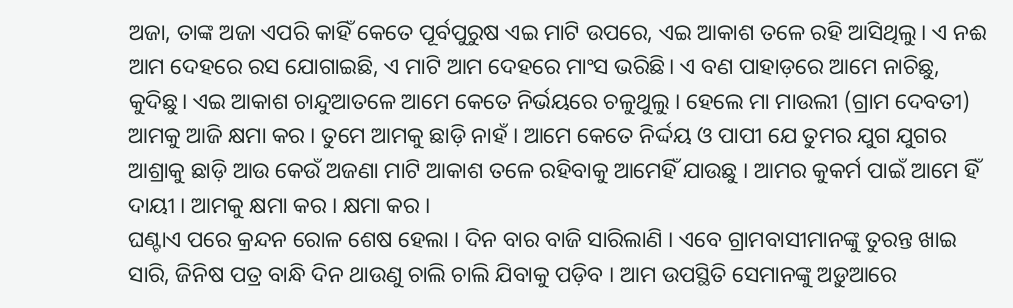ଅଜା, ତାଙ୍କ ଅଜା ଏପରି କାହିଁ କେତେ ପୂର୍ବପୁରୁଷ ଏଇ ମାଟି ଉପରେ, ଏଇ ଆକାଶ ତଳେ ରହି ଆସିଥିଲୁ। ଏ ନଈ ଆମ ଦେହରେ ରସ ଯୋଗାଇଛି, ଏ ମାଟି ଆମ ଦେହରେ ମାଂସ ଭରିଛି। ଏ ବଣ ପାହାଡ଼ରେ ଆମେ ନାଚିଛୁ, କୁଦିଛୁ। ଏଇ ଆକାଶ ଚାନ୍ଦୁଆତଳେ ଆମେ କେତେ ନିର୍ଭୟରେ ଚଳୁଥୁଲୁ । ହେଲେ ମା ମାଉଲୀ (ଗ୍ରାମ ଦେବତୀ) ଆମକୁ ଆଜି କ୍ଷମା କର । ତୁମେ ଆମକୁ ଛାଡ଼ି ନାହଁ । ଆମେ କେତେ ନିର୍ଦ୍ଦୟ ଓ ପାପୀ ଯେ ତୁମର ଯୁଗ ଯୁଗର ଆଶ୍ରାକୁ ଛାଡ଼ି ଆଉ କେଉଁ ଅଜଣା ମାଟି ଆକାଶ ତଳେ ରହିବାକୁ ଆମେହିଁ ଯାଉଛୁ । ଆମର କୁକର୍ମ ପାଇଁ ଆମେ ହିଁ ଦାୟୀ । ଆମକୁ କ୍ଷମା କର । କ୍ଷମା କର ।
ଘଣ୍ଟାଏ ପରେ କ୍ରନ୍ଦନ ରୋଳ ଶେଷ ହେଲା । ଦିନ ବାର ବାଜି ସାରିଲାଣି । ଏବେ ଗ୍ରାମବାସୀମାନଙ୍କୁ ତୁରନ୍ତ ଖାଇ ସାରି, ଜିନିଷ ପତ୍ର ବାନ୍ଧି ଦିନ ଥାଉଣୁ ଚାଲି ଚାଲି ଯିବାକୁ ପଡ଼ିବ । ଆମ ଉପସ୍ଥିତି ସେମାନଙ୍କୁ ଅଡ଼ୁଆରେ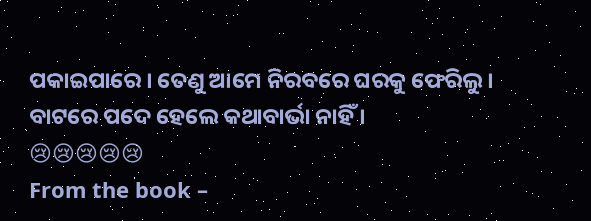ପକାଇପାରେ । ତେଣୁ ଆମେ ନିରବରେ ଘରକୁ ଫେରିଲୁ । ବାଟରେ ପଦେ ହେଲେ କଥାବାର୍ଭା ନାହିଁ ।
😢😢😢😢😢
From the book –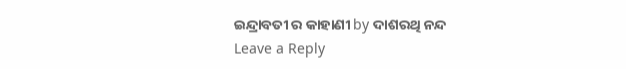ଇନ୍ଦ୍ରାବତୀ ର କାହାଣୀ by ଦାଶରଥି ନନ୍ଦ
Leave a Reply